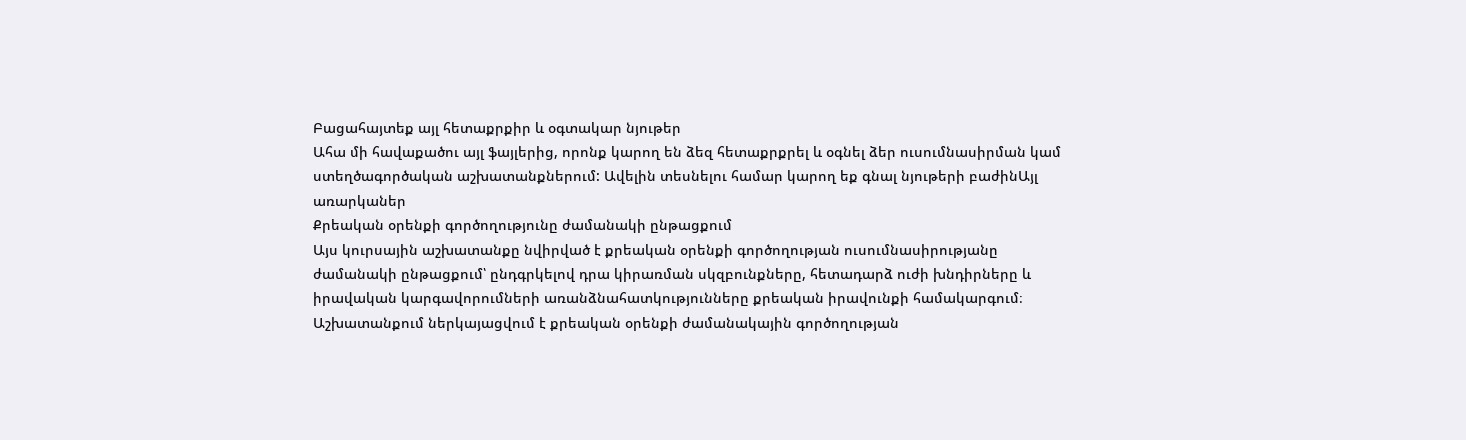Բացահայտեք այլ հետաքրքիր և օգտակար նյութեր
Ահա մի հավաքածու այլ ֆայլերից, որոնք կարող են ձեզ հետաքրքրել և օգնել ձեր ուսումնասիրման կամ ստեղծագործական աշխատանքներում: Ավելին տեսնելու համար կարող եք գնալ նյութերի բաժինԱյլ առարկաներ
Քրեական օրենքի գործողությունը ժամանակի ընթացքում
Այս կուրսային աշխատանքը նվիրված է քրեական օրենքի գործողության ուսումնասիրությանը ժամանակի ընթացքում՝ ընդգրկելով դրա կիրառման սկզբունքները, հետադարձ ուժի խնդիրները և իրավական կարգավորումների առանձնահատկությունները քրեական իրավունքի համակարգում։ Աշխատանքում ներկայացվում է քրեական օրենքի ժամանակային գործողության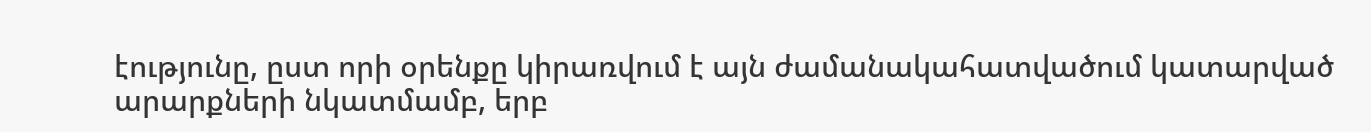էությունը, ըստ որի օրենքը կիրառվում է այն ժամանակահատվածում կատարված արարքների նկատմամբ, երբ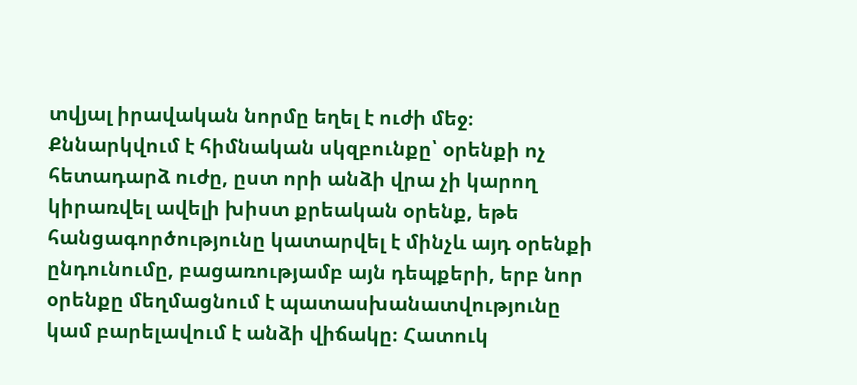տվյալ իրավական նորմը եղել է ուժի մեջ։ Քննարկվում է հիմնական սկզբունքը՝ օրենքի ոչ հետադարձ ուժը, ըստ որի անձի վրա չի կարող կիրառվել ավելի խիստ քրեական օրենք, եթե հանցագործությունը կատարվել է մինչև այդ օրենքի ընդունումը, բացառությամբ այն դեպքերի, երբ նոր օրենքը մեղմացնում է պատասխանատվությունը կամ բարելավում է անձի վիճակը։ Հատուկ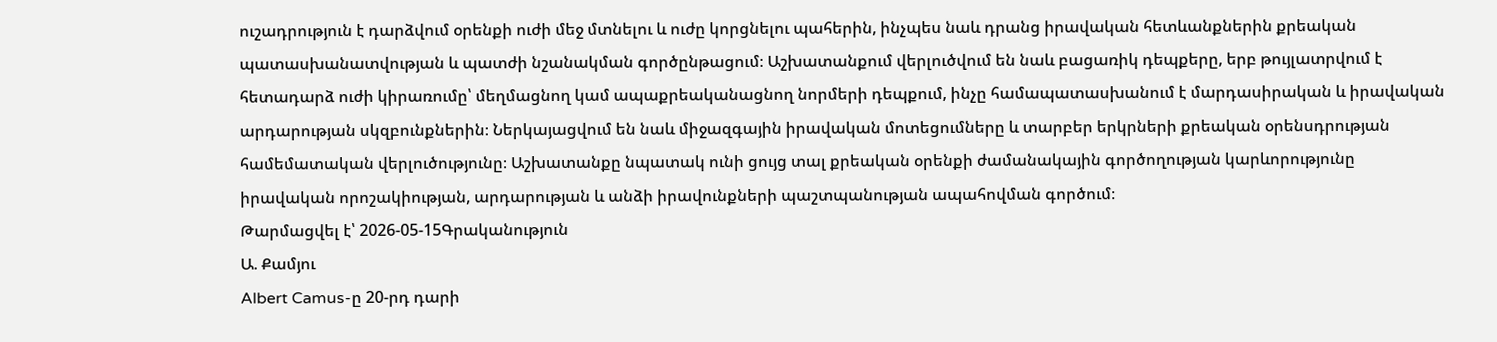ուշադրություն է դարձվում օրենքի ուժի մեջ մտնելու և ուժը կորցնելու պահերին, ինչպես նաև դրանց իրավական հետևանքներին քրեական պատասխանատվության և պատժի նշանակման գործընթացում։ Աշխատանքում վերլուծվում են նաև բացառիկ դեպքերը, երբ թույլատրվում է հետադարձ ուժի կիրառումը՝ մեղմացնող կամ ապաքրեականացնող նորմերի դեպքում, ինչը համապատասխանում է մարդասիրական և իրավական արդարության սկզբունքներին։ Ներկայացվում են նաև միջազգային իրավական մոտեցումները և տարբեր երկրների քրեական օրենսդրության համեմատական վերլուծությունը։ Աշխատանքը նպատակ ունի ցույց տալ քրեական օրենքի ժամանակային գործողության կարևորությունը իրավական որոշակիության, արդարության և անձի իրավունքների պաշտպանության ապահովման գործում։
Թարմացվել է՝ 2026-05-15Գրականություն
Ա. Քամյու
Albert Camus-ը 20-րդ դարի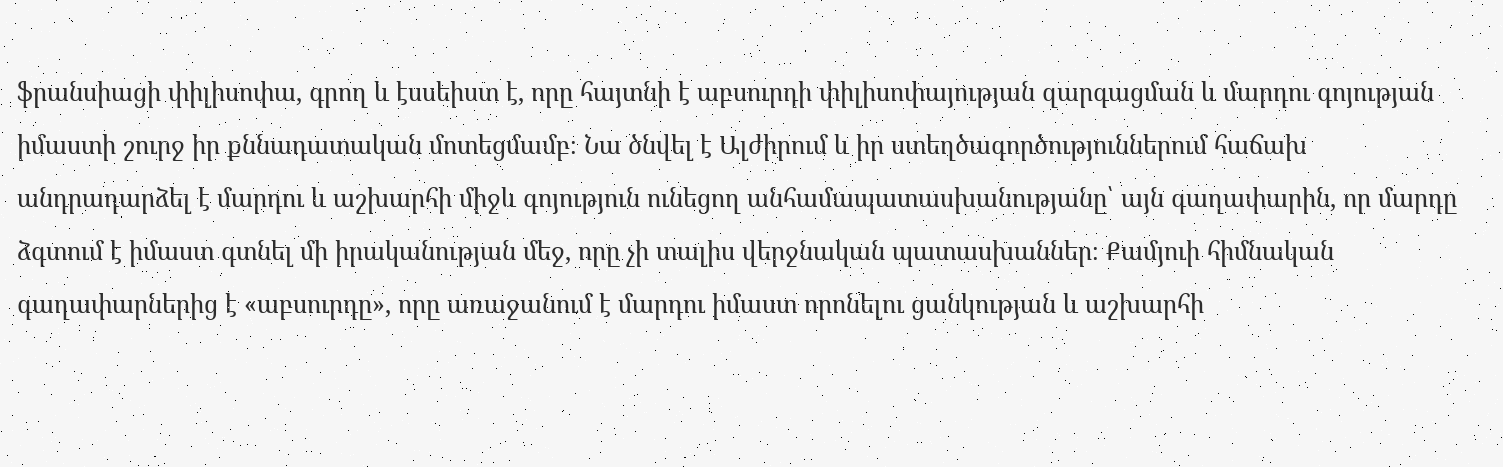ֆրանսիացի փիլիսոփա, գրող և էսսեիստ է, որը հայտնի է աբսուրդի փիլիսոփայության զարգացման և մարդու գոյության իմաստի շուրջ իր քննադատական մոտեցմամբ։ Նա ծնվել է Ալժիրում և իր ստեղծագործություններում հաճախ անդրադարձել է մարդու և աշխարհի միջև գոյություն ունեցող անհամապատասխանությանը՝ այն գաղափարին, որ մարդը ձգտում է իմաստ գտնել մի իրականության մեջ, որը չի տալիս վերջնական պատասխաններ։ Քամյուի հիմնական գաղափարներից է «աբսուրդը», որը առաջանում է մարդու իմաստ որոնելու ցանկության և աշխարհի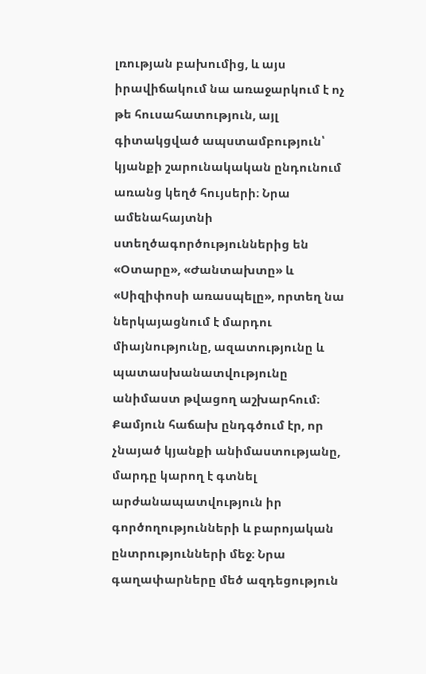լռության բախումից, և այս իրավիճակում նա առաջարկում է ոչ թե հուսահատություն, այլ գիտակցված ապստամբություն՝ կյանքի շարունակական ընդունում առանց կեղծ հույսերի։ Նրա ամենահայտնի ստեղծագործություններից են «Օտարը», «Ժանտախտը» և «Սիզիփոսի առասպելը», որտեղ նա ներկայացնում է մարդու միայնությունը, ազատությունը և պատասխանատվությունը անիմաստ թվացող աշխարհում։ Քամյուն հաճախ ընդգծում էր, որ չնայած կյանքի անիմաստությանը, մարդը կարող է գտնել արժանապատվություն իր գործողությունների և բարոյական ընտրությունների մեջ։ Նրա գաղափարները մեծ ազդեցություն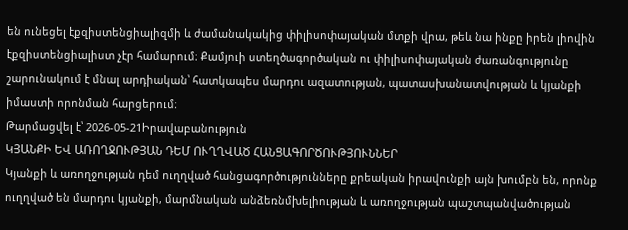են ունեցել էքզիստենցիալիզմի և ժամանակակից փիլիսոփայական մտքի վրա, թեև նա ինքը իրեն լիովին էքզիստենցիալիստ չէր համարում։ Քամյուի ստեղծագործական ու փիլիսոփայական ժառանգությունը շարունակում է մնալ արդիական՝ հատկապես մարդու ազատության, պատասխանատվության և կյանքի իմաստի որոնման հարցերում։
Թարմացվել է՝ 2026-05-21Իրավաբանություն
ԿՅԱՆՔԻ ԵՎ ԱՌՈՂՋՈՒԹՅԱՆ ԴԵՄ ՈՒՂՂՎԱԾ ՀԱՆՑԱԳՈՐԾՈՒԹՅՈՒՆՆԵՐ
Կյանքի և առողջության դեմ ուղղված հանցագործությունները քրեական իրավունքի այն խումբն են, որոնք ուղղված են մարդու կյանքի, մարմնական անձեռնմխելիության և առողջության պաշտպանվածության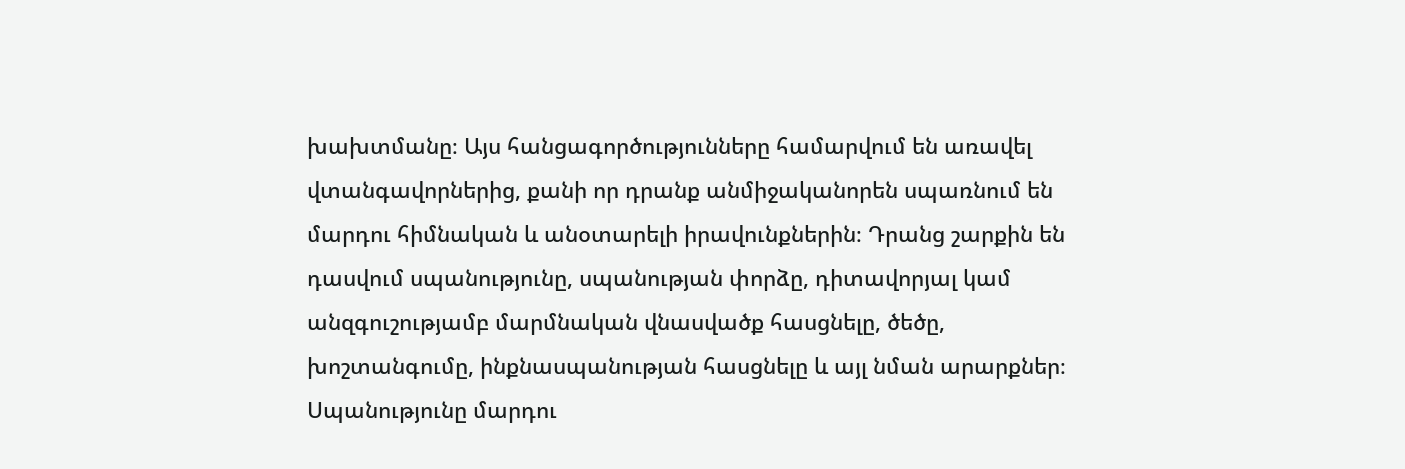խախտմանը։ Այս հանցագործությունները համարվում են առավել վտանգավորներից, քանի որ դրանք անմիջականորեն սպառնում են մարդու հիմնական և անօտարելի իրավունքներին։ Դրանց շարքին են դասվում սպանությունը, սպանության փորձը, դիտավորյալ կամ անզգուշությամբ մարմնական վնասվածք հասցնելը, ծեծը, խոշտանգումը, ինքնասպանության հասցնելը և այլ նման արարքներ։ Սպանությունը մարդու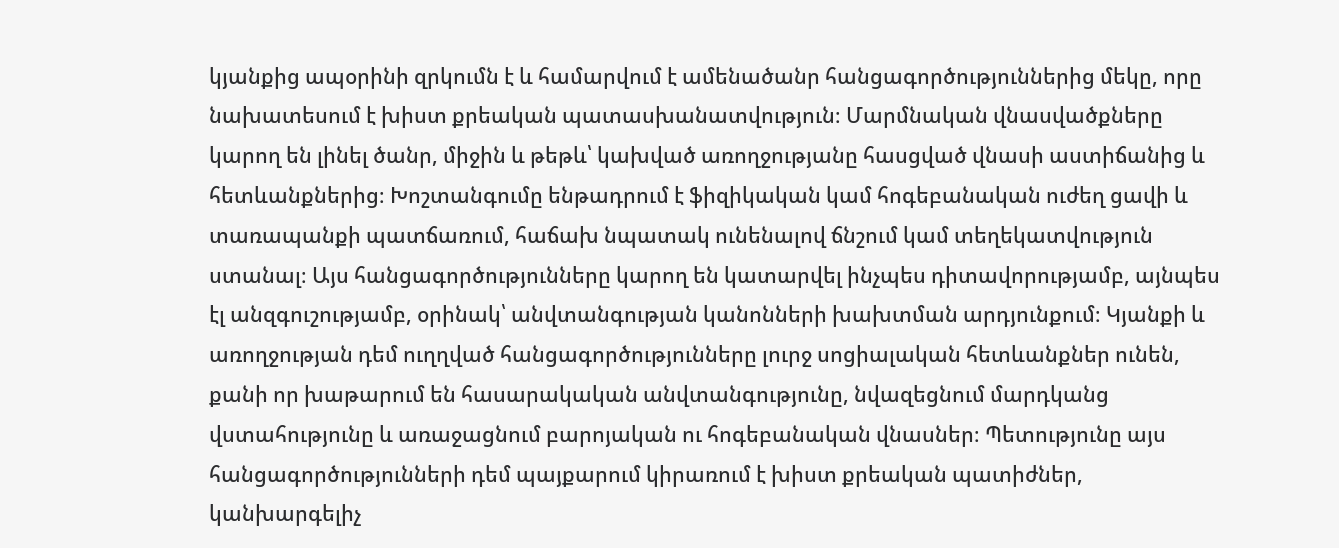կյանքից ապօրինի զրկումն է և համարվում է ամենածանր հանցագործություններից մեկը, որը նախատեսում է խիստ քրեական պատասխանատվություն։ Մարմնական վնասվածքները կարող են լինել ծանր, միջին և թեթև՝ կախված առողջությանը հասցված վնասի աստիճանից և հետևանքներից։ Խոշտանգումը ենթադրում է ֆիզիկական կամ հոգեբանական ուժեղ ցավի և տառապանքի պատճառում, հաճախ նպատակ ունենալով ճնշում կամ տեղեկատվություն ստանալ։ Այս հանցագործությունները կարող են կատարվել ինչպես դիտավորությամբ, այնպես էլ անզգուշությամբ, օրինակ՝ անվտանգության կանոնների խախտման արդյունքում։ Կյանքի և առողջության դեմ ուղղված հանցագործությունները լուրջ սոցիալական հետևանքներ ունեն, քանի որ խաթարում են հասարակական անվտանգությունը, նվազեցնում մարդկանց վստահությունը և առաջացնում բարոյական ու հոգեբանական վնասներ։ Պետությունը այս հանցագործությունների դեմ պայքարում կիրառում է խիստ քրեական պատիժներ, կանխարգելիչ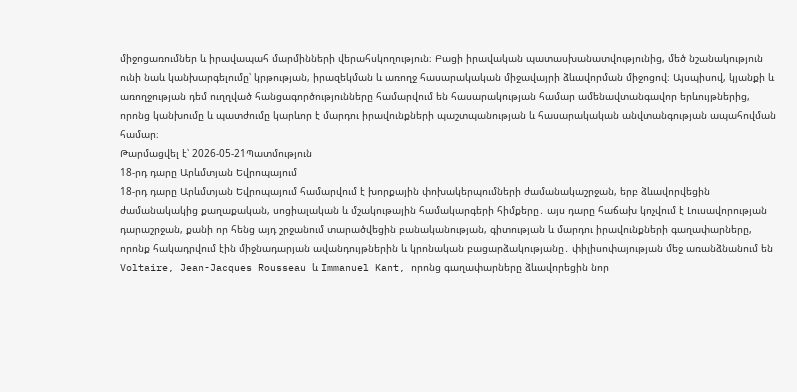միջոցառումներ և իրավապահ մարմինների վերահսկողություն։ Բացի իրավական պատասխանատվությունից, մեծ նշանակություն ունի նաև կանխարգելումը՝ կրթության, իրազեկման և առողջ հասարակական միջավայրի ձևավորման միջոցով։ Այսպիսով, կյանքի և առողջության դեմ ուղղված հանցագործությունները համարվում են հասարակության համար ամենավտանգավոր երևույթներից, որոնց կանխումը և պատժումը կարևոր է մարդու իրավունքների պաշտպանության և հասարակական անվտանգության ապահովման համար։
Թարմացվել է՝ 2026-05-21Պատմություն
18-րդ դարը Արևմտյան Եվրոպայում
18-րդ դարը Արևմտյան Եվրոպայում համարվում է խորքային փոխակերպումների ժամանակաշրջան, երբ ձևավորվեցին ժամանակակից քաղաքական, սոցիալական և մշակութային համակարգերի հիմքերը․ այս դարը հաճախ կոչվում է Լուսավորության դարաշրջան, քանի որ հենց այդ շրջանում տարածվեցին բանականության, գիտության և մարդու իրավունքների գաղափարները, որոնք հակադրվում էին միջնադարյան ավանդույթներին և կրոնական բացարձակությանը․ փիլիսոփայության մեջ առանձնանում են Voltaire, Jean-Jacques Rousseau և Immanuel Kant, որոնց գաղափարները ձևավորեցին նոր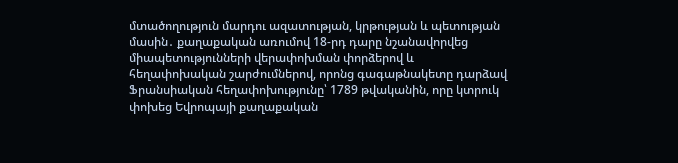մտածողություն մարդու ազատության, կրթության և պետության մասին․ քաղաքական առումով 18-րդ դարը նշանավորվեց միապետությունների վերափոխման փորձերով և հեղափոխական շարժումներով, որոնց գագաթնակետը դարձավ Ֆրանսիական հեղափոխությունը՝ 1789 թվականին, որը կտրուկ փոխեց Եվրոպայի քաղաքական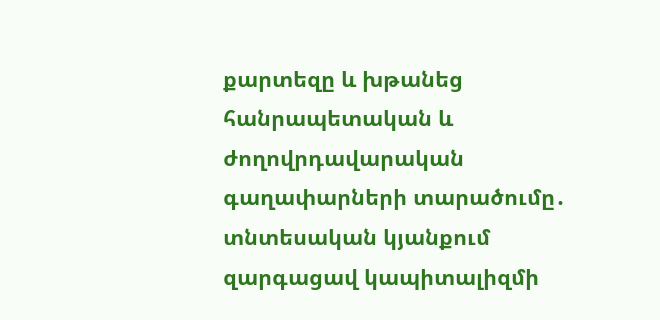քարտեզը և խթանեց հանրապետական և ժողովրդավարական գաղափարների տարածումը․ տնտեսական կյանքում զարգացավ կապիտալիզմի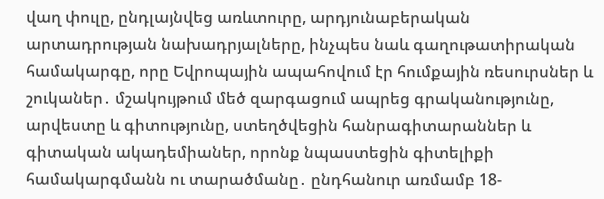վաղ փուլը, ընդլայնվեց առևտուրը, արդյունաբերական արտադրության նախադրյալները, ինչպես նաև գաղութատիրական համակարգը, որը Եվրոպային ապահովում էր հումքային ռեսուրսներ և շուկաներ․ մշակույթում մեծ զարգացում ապրեց գրականությունը, արվեստը և գիտությունը, ստեղծվեցին հանրագիտարաններ և գիտական ակադեմիաներ, որոնք նպաստեցին գիտելիքի համակարգմանն ու տարածմանը․ ընդհանուր առմամբ 18-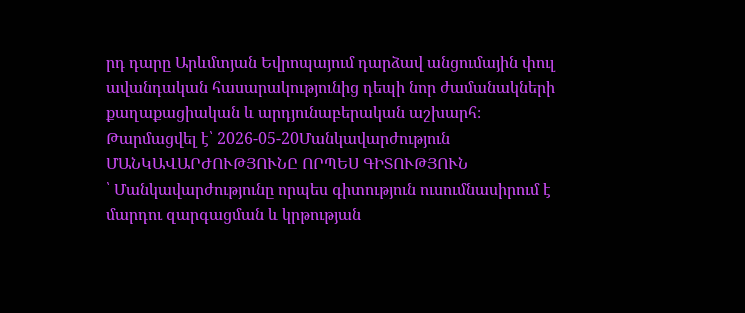րդ դարը Արևմտյան Եվրոպայում դարձավ անցումային փուլ ավանդական հասարակությունից դեպի նոր ժամանակների քաղաքացիական և արդյունաբերական աշխարհ։
Թարմացվել է՝ 2026-05-20Մանկավարժություն
ՄԱՆԿԱՎԱՐԺՈՒԹՅՈՒՆԸ ՈՐՊԵՍ ԳԻՏՈՒԹՅՈՒՆ
՝ Մանկավարժությունը որպես գիտություն ուսումնասիրում է մարդու զարգացման և կրթության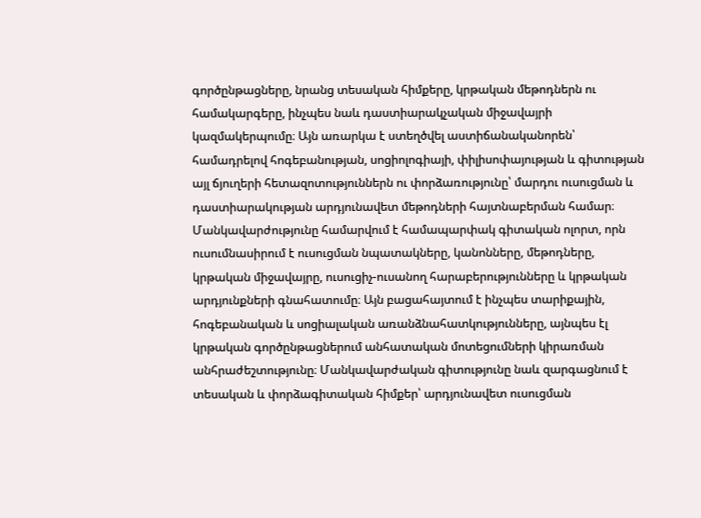գործընթացները, նրանց տեսական հիմքերը, կրթական մեթոդներն ու համակարգերը, ինչպես նաև դաստիարակչական միջավայրի կազմակերպումը։ Այն առարկա է ստեղծվել աստիճանականորեն՝ համադրելով հոգեբանության, սոցիոլոգիայի, փիլիսոփայության և գիտության այլ ճյուղերի հետազոտություններն ու փորձառությունը՝ մարդու ուսուցման և դաստիարակության արդյունավետ մեթոդների հայտնաբերման համար։ Մանկավարժությունը համարվում է համապարփակ գիտական ոլորտ, որն ուսումնասիրում է ուսուցման նպատակները, կանոնները, մեթոդները, կրթական միջավայրը, ուսուցիչ-ուսանող հարաբերությունները և կրթական արդյունքների գնահատումը։ Այն բացահայտում է ինչպես տարիքային, հոգեբանական և սոցիալական առանձնահատկությունները, այնպես էլ կրթական գործընթացներում անհատական մոտեցումների կիրառման անհրաժեշտությունը։ Մանկավարժական գիտությունը նաև զարգացնում է տեսական և փորձագիտական հիմքեր՝ արդյունավետ ուսուցման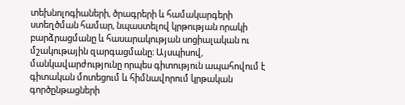տեխնոլոգիաների, ծրագրերի և համակարգերի ստեղծման համար, նպաստելով կրթության որակի բարձրացմանը և հասարակության սոցիալական ու մշակութային զարգացմանը։ Այսպիսով, մանկավարժությունը որպես գիտություն ապահովում է գիտական մոտեցում և հիմնավորում կրթական գործընթացների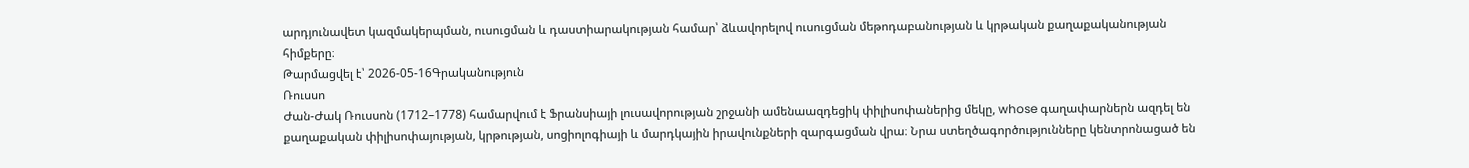արդյունավետ կազմակերպման, ուսուցման և դաստիարակության համար՝ ձևավորելով ուսուցման մեթոդաբանության և կրթական քաղաքականության հիմքերը։
Թարմացվել է՝ 2026-05-16Գրականություն
Ռուսսո
Ժան-Ժակ Ռուսսոն (1712–1778) համարվում է Ֆրանսիայի լուսավորության շրջանի ամենաազդեցիկ փիլիսոփաներից մեկը, whose գաղափարներն ազդել են քաղաքական փիլիսոփայության, կրթության, սոցիոլոգիայի և մարդկային իրավունքների զարգացման վրա։ Նրա ստեղծագործությունները կենտրոնացած են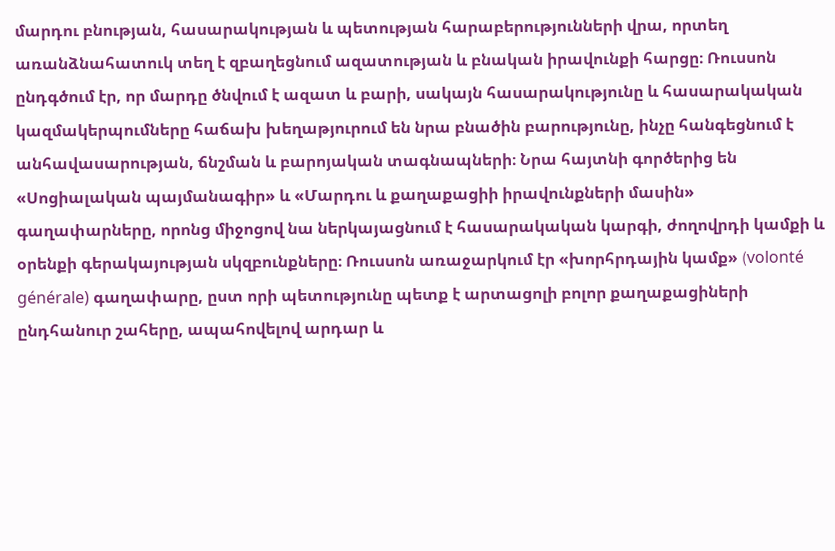մարդու բնության, հասարակության և պետության հարաբերությունների վրա, որտեղ առանձնահատուկ տեղ է զբաղեցնում ազատության և բնական իրավունքի հարցը։ Ռուսսոն ընդգծում էր, որ մարդը ծնվում է ազատ և բարի, սակայն հասարակությունը և հասարակական կազմակերպումները հաճախ խեղաթյուրում են նրա բնածին բարությունը, ինչը հանգեցնում է անհավասարության, ճնշման և բարոյական տագնապների։ Նրա հայտնի գործերից են «Սոցիալական պայմանագիր» և «Մարդու և քաղաքացիի իրավունքների մասին» գաղափարները, որոնց միջոցով նա ներկայացնում է հասարակական կարգի, ժողովրդի կամքի և օրենքի գերակայության սկզբունքները։ Ռուսսոն առաջարկում էր «խորհրդային կամք» (volonté générale) գաղափարը, ըստ որի պետությունը պետք է արտացոլի բոլոր քաղաքացիների ընդհանուր շահերը, ապահովելով արդար և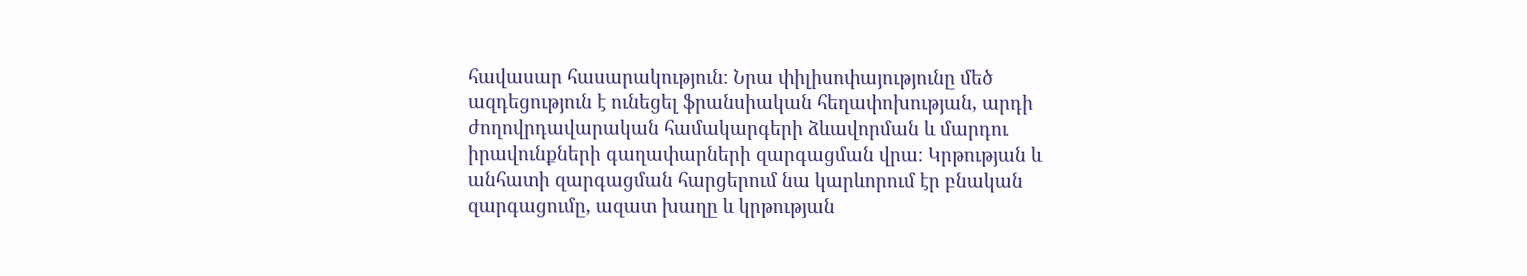հավասար հասարակություն։ Նրա փիլիսոփայությունը մեծ ազդեցություն է ունեցել ֆրանսիական հեղափոխության, արդի ժողովրդավարական համակարգերի ձևավորման և մարդու իրավունքների գաղափարների զարգացման վրա։ Կրթության և անհատի զարգացման հարցերում նա կարևորում էր բնական զարգացումը, ազատ խաղը և կրթության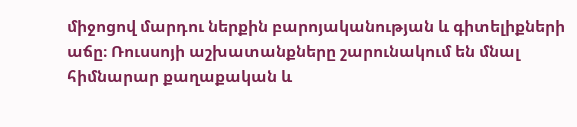միջոցով մարդու ներքին բարոյականության և գիտելիքների աճը։ Ռուսսոյի աշխատանքները շարունակում են մնալ հիմնարար քաղաքական և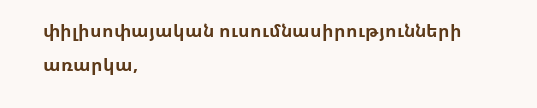փիլիսոփայական ուսումնասիրությունների առարկա,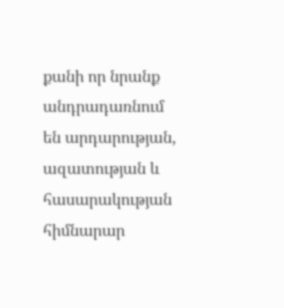քանի որ նրանք անդրադառնում են արդարության, ազատության և հասարակության հիմնարար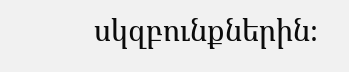սկզբունքներին։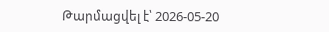Թարմացվել է՝ 2026-05-20